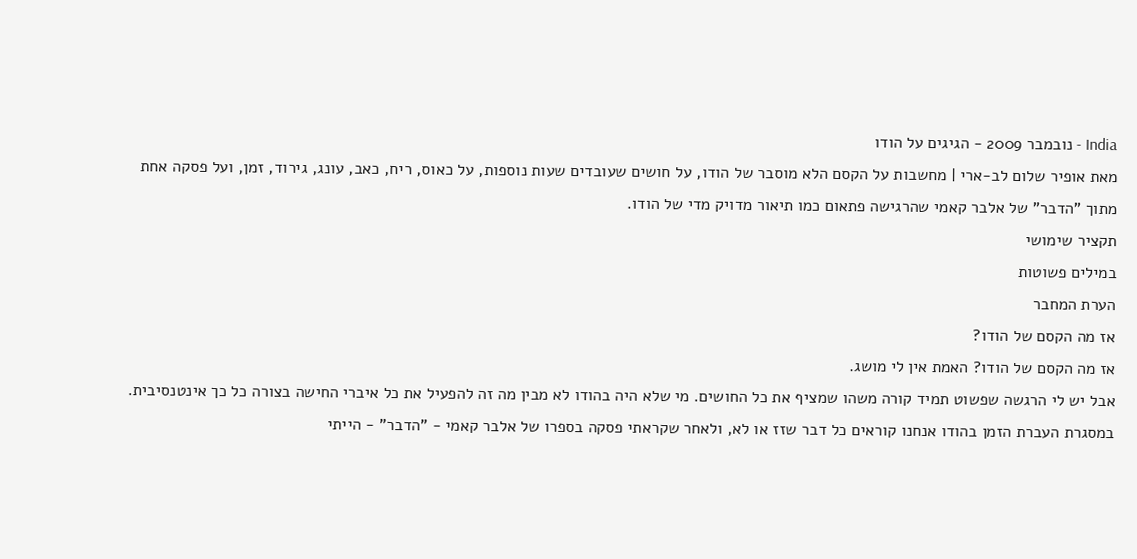India - נובמבר 2009 - הגיגים על הודו
מאת אופיר שלום לב-ארי | מחשבות על הקסם הלא מוסבר של הודו, על חושים שעובדים שעות נוספות, על כאוס, ריח, כאב, עונג, גירוד, זמן, ועל פסקה אחת מתוך "הדבר" של אלבר קאמי שהרגישה פתאום כמו תיאור מדויק מדי של הודו.
תקציר שימושי
במילים פשוטות
הערת המחבר
אז מה הקסם של הודו?
אז מה הקסם של הודו? האמת אין לי מושג.
אבל יש לי הרגשה שפשוט תמיד קורה משהו שמציף את כל החושים. מי שלא היה בהודו לא מבין מה זה להפעיל את כל איברי החישה בצורה כל כך אינטנסיבית.
במסגרת העברת הזמן בהודו אנחנו קוראים כל דבר שזז או לא, ולאחר שקראתי פסקה בספרו של אלבר קאמי - "הדבר" - הייתי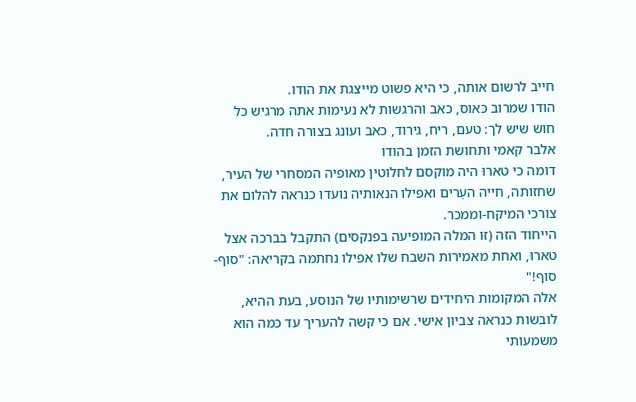חייב לרשום אותה, כי היא פשוט מייצגת את הודו.
הודו שמרוב כאוס, כאב והרגשות לא נעימות אתה מרגיש כל חוש שיש לך: טעם, ריח, גירוד, כאב ועונג בצורה חדה.
אלבר קאמי ותחושת הזמן בהודו
דומה כי טארוּ היה מוקסם לחלוטין מאופיה המסחרי של העיר, שחזותה, חייה העֵרים ואפילו הנאותיה נועדו כנראה להלום את צורכי המיקח-וממכר.
הייחוד הזה (זו המלה המופיעה בפנקסים) התקבל בברכה אצל טארוּ, ואחת מאמירות השבח שלו אפילו נחתמה בקריאה: "סוף-סוף!"
אלה המקומות היחידים שרשימותיו של הנוסע, בעת ההיא, לובשות כנראה צביון אישי. אם כי קשה להעריך עד כמה הוא משמעותי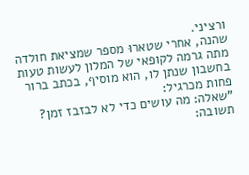ורציני.
שהנה, אחרי שטארוּ מספר שמציאת חולדה מתה גרמה לקופאי של המלון לעשות טעות בחשבון שנתן לו, הוא מוסיף, בכתב ברור פחות מכרגיל:
"שאלה: מה עושים כדי לא לבזבז זמן? תשובה: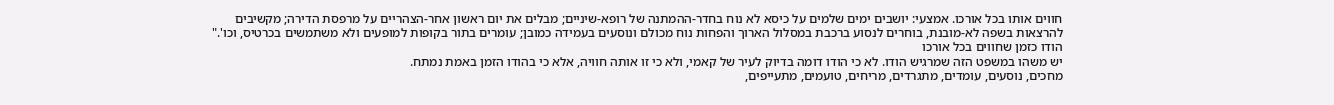חווים אותו בכל אורכו. אמצעי: יושבים ימים שלמים על כיסא לא נוח בחדר-ההמתנה של רופא-שיניים; מבלים את יום ראשון אחר-הצהריים על מרפסת הדירה; מקשיבים להרצאות בשפה לא-מובנת, בוחרים לנסוע ברכבת במסלול הארוך והפחות נוח מכולם ונוסעים בעמידה כמובן; עומרים בתור בקופות למופעים ולא משתמשים בכרטיס, וכו'."
הודו כזמן שחווים בכל אורכו
יש משהו במשפט הזה שמרגיש הודו. לא כי הודו דומה בדיוק לעיר של קאמי, ולא כי זו אותה חוויה, אלא כי בהודו הזמן באמת נמתח.
מחכים, נוסעים, עומדים, מתגרדים, מריחים, טועמים, מתעייפים,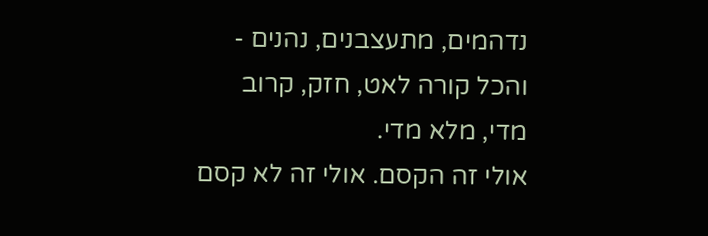נדהמים, מתעצבנים, נהנים - והכל קורה לאט, חזק, קרוב מדי, מלא מדי.
אולי זה הקסם. אולי זה לא קסם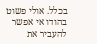בכלל. אולי פשוט בהודו אי אפשר להעביר את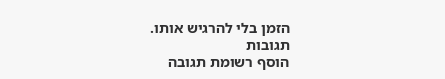הזמן בלי להרגיש אותו.
תגובות
הוסף רשומת תגובה